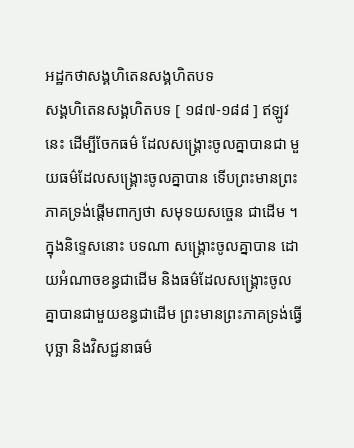អដ្ឋកថាសង្គហិតេនសង្គហិតបទ
សង្គហិតេនសង្គហិតបទ [ ១៨៧-១៨៨ ] ឥឡូវនេះ ដើម្បីចែកធម៌ ដែលសង្គ្រោះចូលគ្នាបានជា មួយធម៌ដែលសង្គ្រោះចូលគ្នាបាន ទើបព្រះមានព្រះភាគទ្រង់ផ្តើមពាក្យថា សមុទយសច្ចេន ជាដើម ។ ក្នុងនិទ្ទេសនោះ បទណា សង្គ្រោះចូលគ្នាបាន ដោយអំណាចខន្ធជាដើម និងធម៌ដែលសង្គ្រោះចូលគ្នាបានជាមួយខន្ធជាដើម ព្រះមានព្រះភាគទ្រង់ធ្វើបុច្ឆា និងវិសជ្ជនាធម៌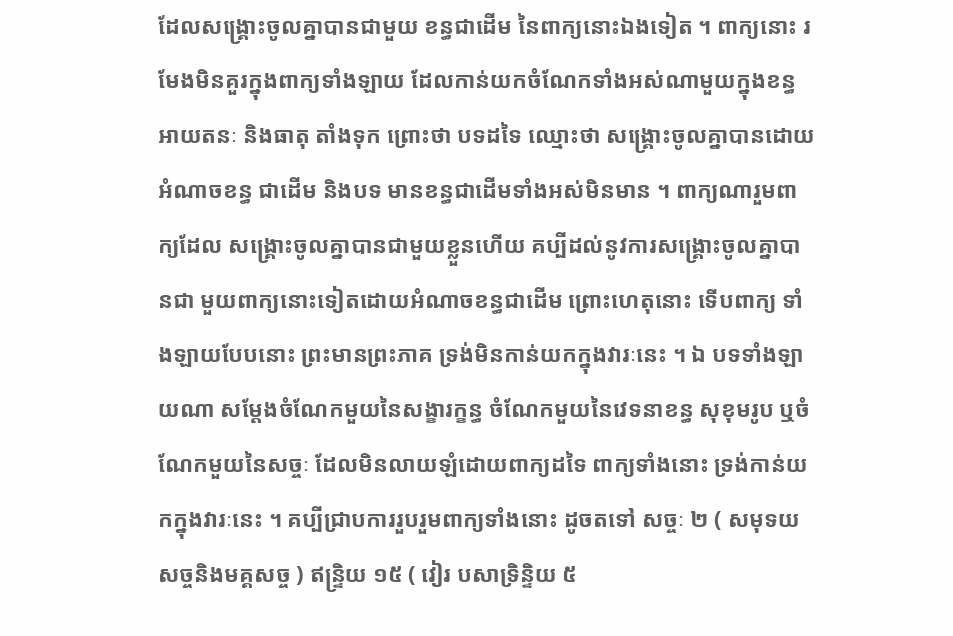ដែលសង្គ្រោះចូលគ្នាបានជាមួយ ខន្ធជាដើម នៃពាក្យនោះឯងទៀត ។ ពាក្យនោះ រមែងមិនគួរក្នុងពាក្យទាំងឡាយ ដែលកាន់យកចំណែកទាំងអស់ណាមួយក្នុងខន្ធ អាយតនៈ និងធាតុ តាំងទុក ព្រោះថា បទដទៃ ឈ្មោះថា សង្គ្រោះចូលគ្នាបានដោយអំណាចខន្ធ ជាដើម និងបទ មានខន្ធជាដើមទាំងអស់មិនមាន ។ ពាក្យណារួមពាក្យដែល សង្គ្រោះចូលគ្នាបានជាមួយខ្លួនហើយ គប្បីដល់នូវការសង្គ្រោះចូលគ្នាបានជា មួយពាក្យនោះទៀតដោយអំណាចខន្ធជាដើម ព្រោះហេតុនោះ ទើបពាក្យ ទាំងឡាយបែបនោះ ព្រះមានព្រះភាគ ទ្រង់មិនកាន់យកក្នុងវារៈនេះ ។ ឯ បទទាំងឡាយណា សម្តែងចំណែកមួយនៃសង្ខារក្ខន្ធ ចំណែកមួយនៃវេទនាខន្ធ សុខុមរូប ឬចំណែកមួយនៃសច្ចៈ ដែលមិនលាយឡំដោយពាក្យដទៃ ពាក្យទាំងនោះ ទ្រង់កាន់យកក្នុងវារៈនេះ ។ គប្បីជ្រាបការរួបរួមពាក្យទាំងនោះ ដូចតទៅ សច្ចៈ ២ ( សមុទយសច្ចនិងមគ្គសច្ច ) ឥន្ទ្រិយ ១៥ ( វៀរ បសាទ្រិន្ទិយ ៥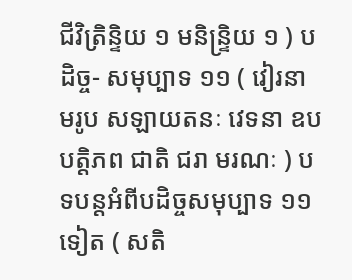ជីវិត្រិន្ទិយ ១ មនិន្ទ្រិយ ១ ) បដិច្ច- សមុប្បាទ ១១ ( វៀរនាមរូប សឡាយតនៈ វេទនា ឧបបត្តិភព ជាតិ ជរា មរណៈ ) បទបន្តអំពីបដិច្ចសមុប្បាទ ១១ ទៀត ( សតិ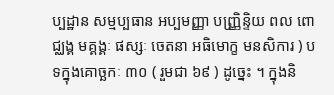ប្បដ្ឋាន សម្មប្បធាន អប្បមញ្ញា បញ្ញ្រិន្ទិយ ពល ពោជ្ឈង្គ មគ្គង្គៈ ផស្សៈ ចេតនា អធិមោក្ខ មនសិការ ) បទក្នុងគោច្ឆកៈ ៣០ ( រួមជា ៦៩ ) ដូច្នេះ ។ ក្នុងនិ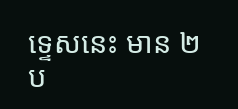ទ្ទេសនេះ មាន ២ ប